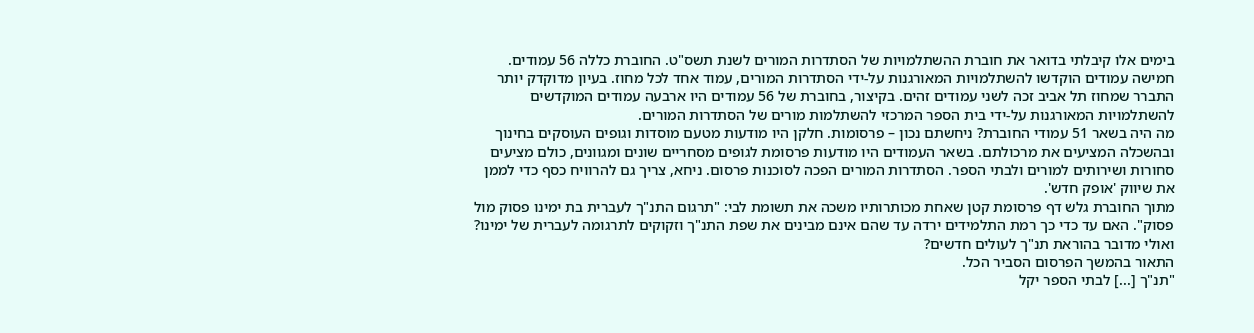בימים אלו קיבלתי בדואר את חוברת ההשתלמויות של הסתדרות המורים לשנת תשס"ט. החוברת כללה 56 עמודים. חמישה עמודים הוקדשו להשתלמויות המאורגנות על-ידי הסתדרות המורים, עמוד אחד לכל מחוז. בעיון מדוקדק יותר התברר שמחוז תל אביב זכה לשני עמודים זהים. בקיצור, בחוברת של 56 עמודים היו ארבעה עמודים המוקדשים להשתלמויות המאורגנות על-ידי בית הספר המרכזי להשתלמות מורים של הסתדרות המורים.
מה היה בשאר 51 עמודי החוברת? ניחשתם נכון – פרסומות. חלקן היו מודעות מטעם מוסדות וגופים העוסקים בחינוך ובהשכלה המציעים את מרכולתם. בשאר העמודים היו מודעות פרסומת לגופים מסחריים שונים ומגוונים, כולם מציעים סחורות ושירותים למורים ולבתי הספר. הסתדרות המורים הפכה לסוכנות פרסום. ניחא, צריך גם להרוויח כסף כדי לממן את שיווק 'אופק חדש'.
מתוך החוברת גלש דף פרסומת קטן שאחת מכותרותיו משכה את תשומת לבי: "תרגום התנ"ך לעברית בת ימינו פסוק מול פסוק". האם עד כדי כך רמת התלמידים ירדה עד שהם אינם מבינים את שפת התנ"ך וזקוקים לתרגומה לעברית של ימינו? ואולי מדובר בהוראת תנ"ך לעולים חדשים?
התאור בהמשך הפרסום הסביר הכל.
"תנ"ך [...] לבתי הספר יקל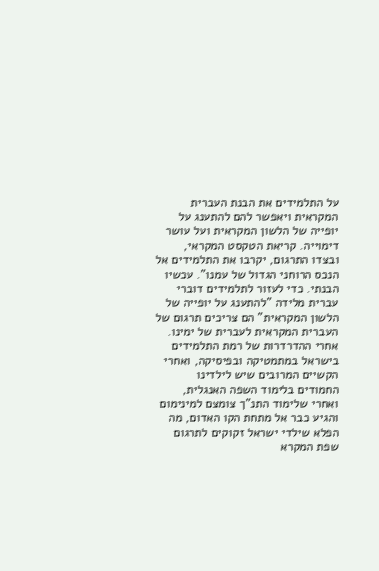על התלמידים את הבנת העברית המקראית ויאפשר להם להתענג על יופייה של הלשון המקראית ועל עושר דימוייה. קריאת הטקסט המקראי, ובצדו התרגום, יקרבו את התלמידים אל הנכס הרוחני הגדול של עמנו". עכשיו הבנתי. כדי לעזור לתלמידים דוברי עברית מלידה "להתענג על יופייה של הלשון המקראית" הם צריכים תרגום של העברית המקראית לעברית של ימינו.
אחרי ההדרדרות של רמת התלמידים בישראל במתמטיקה ובפיסיקה, ואחרי הקשיים המרובים שיש לילדינו החמודים בלימוד השפה האנגלית, ואחרי שלימוד התנ"ך צומצם למינימום והגיע כבר אל מתחת הקו האדום, מה הפלא שילדי ישראל זקוקים לתרגום שפת המקרא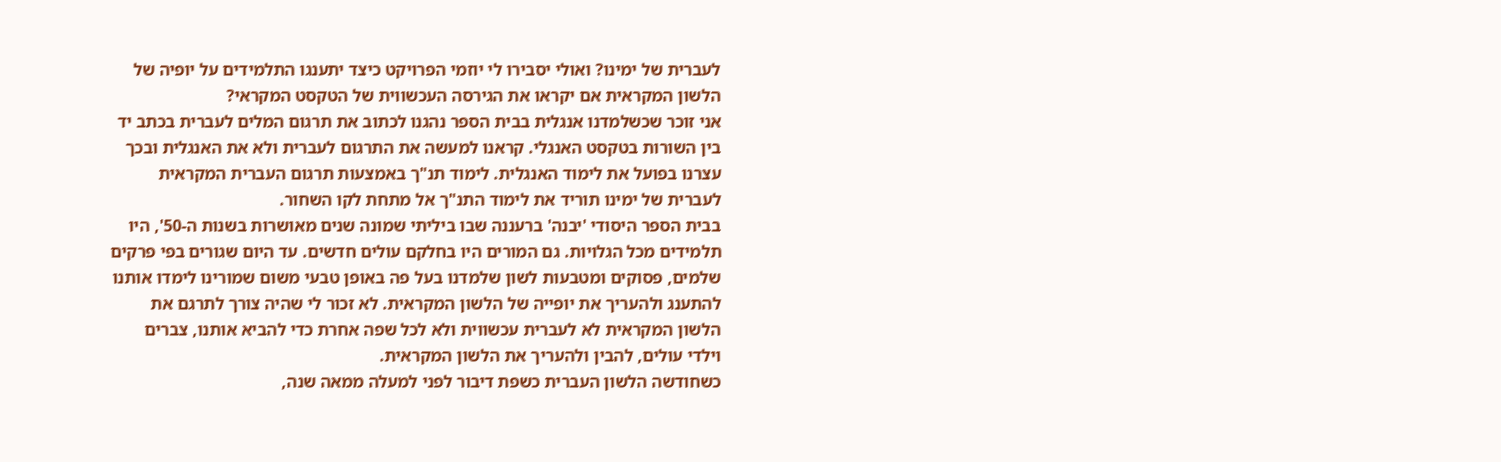לעברית של ימינו? ואולי יסבירו לי יוזמי הפרויקט כיצד יתענגו התלמידים על יופיה של הלשון המקראית אם יקראו את הגירסה העכשווית של הטקסט המקראי?
אני זוכר שכשלמדנו אנגלית בבית הספר נהגנו לכתוב את תרגום המלים לעברית בכתב יד בין השורות בטקסט האנגלי. קראנו למעשה את התרגום לעברית ולא את האנגלית ובכך עצרנו בפועל את לימוד האנגלית. לימוד תנ"ך באמצעות תרגום העברית המקראית לעברית של ימינו תוריד את לימוד התנ"ך אל מתחת לקו השחור.
בבית הספר היסודי 'יבנה' ברעננה שבו ביליתי שמונה שנים מאושרות בשנות ה-50', היו תלמידים מכל הגלויות. גם המורים היו בחלקם עולים חדשים. עד היום שגורים בפי פרקים שלמים, פסוקים ומטבעות לשון שלמדנו בעל פה באופן טבעי משום שמורינו לימדו אותנו להתענג ולהעריך את יופייה של הלשון המקראית. לא זכור לי שהיה צורך לתרגם את הלשון המקראית לא לעברית עכשווית ולא לכל שפה אחרת כדי להביא אותנו, צברים וילדי עולים, להבין ולהעריך את הלשון המקראית.
כשחודשה הלשון העברית כשפת דיבור לפני למעלה ממאה שנה,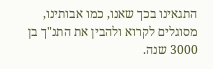התגאינו בכך שאנו, כמו אבותינו, מסוגלים לקרוא ולהבין את התנ"ך בן 3000 שנה.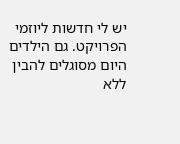יש לי חדשות ליוזמי הפרויקט. גם הילדים היום מסוגלים להבין ללא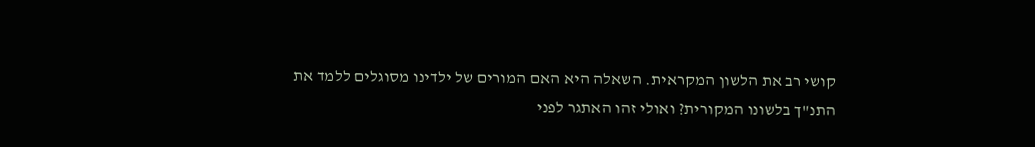קושי רב את הלשון המקראית. השאלה היא האם המורים של ילדינו מסוגלים ללמד את התנ"ך בלשונו המקורית? ואולי זהו האתגר לפני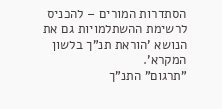הסתדרות המורים – להכניס לרשימת ההשתלמויות גם את הנושא 'הוראת תנ"ך בלשון המקרא'.
"תרגום" התנ"ך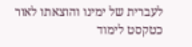לעברית של ימינו והוצאתו לאור כטקסט לימוד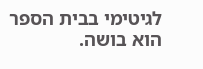לגיטימי בבית הספר הוא בושה.